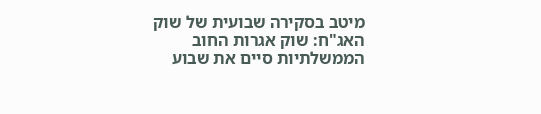מיטב בסקירה שבועית של שוק האג"ח: שוק אגרות החוב הממשלתיות סיים את שבוע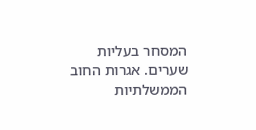המסחר בעליות שערים. אגרות החוב הממשלתיות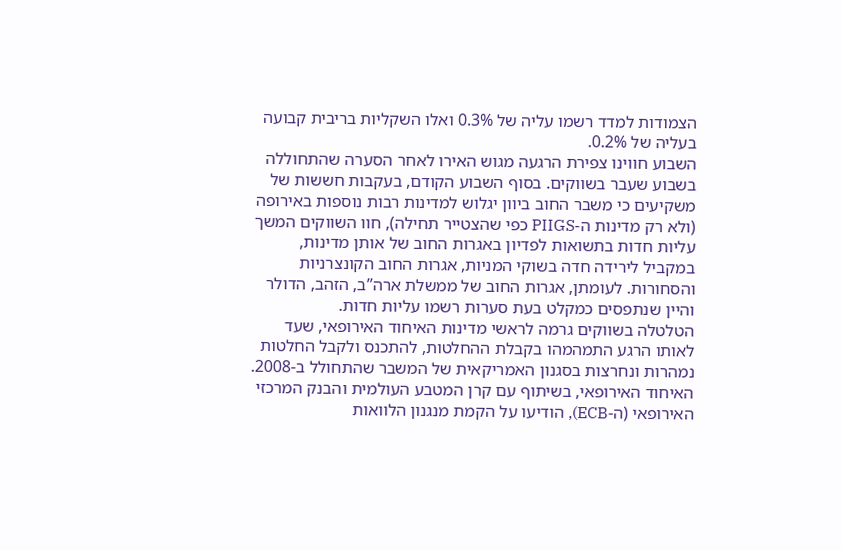הצמודות למדד רשמו עליה של 0.3% ואלו השקליות בריבית קבועה בעליה של 0.2%.
השבוע חווינו צפירת הרגעה מגוש האירו לאחר הסערה שהתחוללה בשבוע שעבר בשווקים. בסוף השבוע הקודם, בעקבות חששות של משקיעים כי משבר החוב ביוון יגלוש למדינות רבות נוספות באירופה (ולא רק מדינות ה-PIIGS כפי שהצטייר תחילה), חוו השווקים המשך עליות חדות בתשואות לפדיון באגרות החוב של אותן מדינות, במקביל לירידה חדה בשוקי המניות, אגרות החוב הקונצרניות והסחורות. לעומתן, אגרות החוב של ממשלת ארה’’ב, הזהב, הדולר והיין שנתפסים כמקלט בעת סערות רשמו עליות חדות.
הטלטלה בשווקים גרמה לראשי מדינות האיחוד האירופאי, שעד לאותו הרגע התמהמהו בקבלת ההחלטות, להתכנס ולקבל החלטות נמהרות ונחרצות בסגנון האמריקאית של המשבר שהתחולל ב-2008. האיחוד האירופאי, בשיתוף עם קרן המטבע העולמית והבנק המרכזי האירופאי (ה-ECB), הודיעו על הקמת מנגנון הלוואות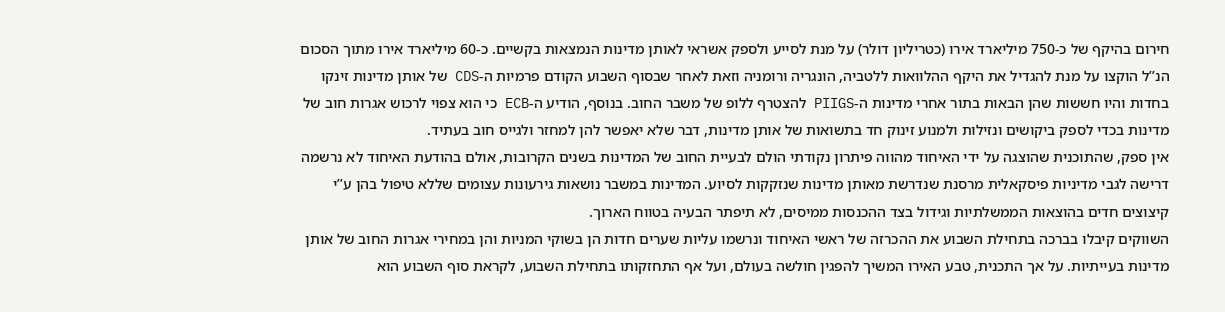חירום בהיקף של כ-750 מיליארד אירו (כטריליון דולר) על מנת לסייע ולספק אשראי לאותן מדינות הנמצאות בקשיים. כ-60 מיליארד אירו מתוך הסכום הנ’’ל הוקצו על מנת להגדיל את היקף ההלוואות ללטביה, הונגריה ורומניה וזאת לאחר שבסוף השבוע הקודם פרמיות ה-CDS של אותן מדינות זינקו בחדות והיו חששות שהן הבאות בתור אחרי מדינות ה-PIIGS להצטרף ללופ של משבר החוב. בנוסף, הודיע ה-ECB כי הוא צפוי לרכוש אגרות חוב של מדינות בכדי לספק ביקושים ונזילות ולמנוע זינוק חד בתשואות של אותן מדינות, דבר שלא יאפשר להן למחזר ולגייס חוב בעתיד.
אין ספק, שהתוכנית שהוצגה על ידי האיחוד מהווה פיתרון נקודתי הולם לבעיית החוב של המדינות בשנים הקרובות, אולם בהודעת האיחוד לא נרשמה דרישה לגבי מדיניות פיסקאלית מרסנת שנדרשת מאותן מדינות שנזקקות לסיוע. המדינות במשבר נושאות גירעונות עצומים שללא טיפול בהן ע’’י קיצוצים חדים בהוצאות הממשלתיות וגידול בצד ההכנסות ממיסים, לא תיפתר הבעיה בטווח הארוך.
השווקים קיבלו בברכה בתחילת השבוע את ההכרזה של ראשי האיחוד ונרשמו עליות שערים חדות הן בשוקי המניות והן במחירי אגרות החוב של אותן מדינות בעייתיות. על אך התכנית, טבע האירו המשיך להפגין חולשה בעולם, ועל אף התחזקותו בתחילת השבוע, לקראת סוף השבוע הוא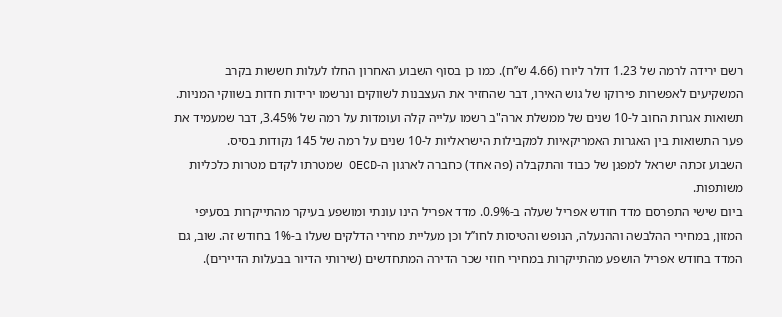רשם ירידה לרמה של 1.23 דולר ליורו (4.66 ש’’ח). כמו כן בסוף השבוע האחרון החלו לעלות חששות בקרב המשקיעים לאפשרות פירוקו של גוש האירו, דבר שהחזיר את העצבנות לשווקים ונרשמו ירידות חדות בשווקי המניות. תשואות אגרות החוב ל-10 שנים של ממשלת ארה"ב רשמו עלייה קלה ועומדות על רמה של 3.45%, דבר שמעמיד את פער התשואות בין האגרות האמריקאיות למקבילות הישראליות ל-10 שנים על רמה של 145 נקודות בסיס.
השבוע זכתה ישראל למפגן של כבוד והתקבלה (פה אחד) כחברה לארגון ה-OECD שמטרתו לקדם מטרות כלכליות משותפות.
ביום שישי התפרסם מדד חודש אפריל שעלה ב-0.9%. מדד אפריל הינו עונתי ומושפע בעיקר מהתייקרות בסעיפי המזון, במחירי ההלבשה וההנעלה, הנופש והטיסות לחו’’ל וכן מעליית מחירי הדלקים שעלו ב-1% בחודש זה. שוב, גם המדד בחודש אפריל הושפע מהתייקרות במחירי חוזי שכר הדירה המתחדשים (שירותי הדיור בבעלות הדיירים).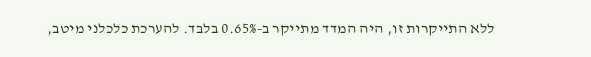ללא התייקרות זו, היה המדד מתייקר ב-0.65% בלבד. להערכת כלכלני מיטב,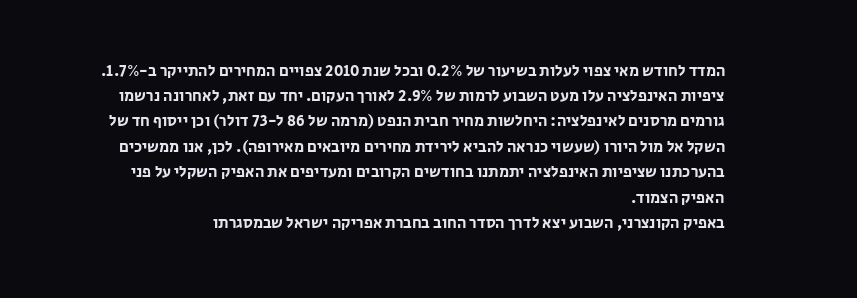המדד לחודש מאי צפוי לעלות בשיעור של 0.2% ובכל שנת 2010 צפויים המחירים להתייקר ב-1.7%. ציפיות האינפלציה עלו מעט השבוע לרמות של 2.9% לאורך העקום. יחד עם זאת, לאחרונה נרשמו גורמים מרסנים לאינפלציה: היחלשות מחיר חבית הנפט (מרמה של 86 ל-73 דולר) וכן ייסוף חד של השקל אל מול היורו (שעשוי כנראה להביא לירידת מחירים מיובאים מאירופה). לכן, אנו ממשיכים בהערכתנו שציפיות האינפלציה יתמתנו בחודשים הקרובים ומעדיפים את האפיק השקלי על פני האפיק הצמוד.
באפיק הקונצרני, השבוע יצא לדרך הסדר החוב בחברת אפריקה ישראל שבמסגרתו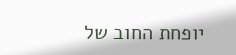יופחת החוב של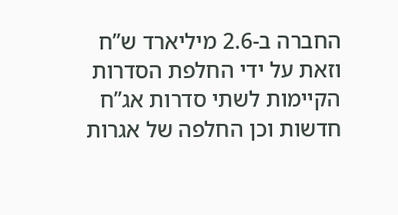החברה ב-2.6 מיליארד ש’’ח וזאת על ידי החלפת הסדרות הקיימות לשתי סדרות אג’’ח חדשות וכן החלפה של אגרות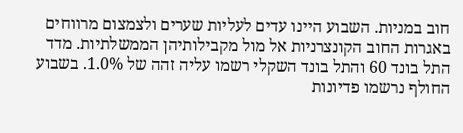חוב במניות. השבוע היינו עדים לעליות שערים ולצמצום מרווחים באגרות החוב הקונצרניות אל מול מקבילותיהן הממשלתיות. מדד התל בונד 60 והתל בונד השקלי רשמו עליה זהה של 1.0%. בשבוע החולף נרשמו פדיונות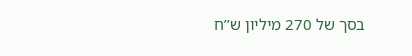בסך של 270 מיליון ש’’ח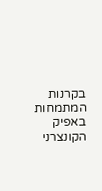בקרנות המתמחות באפיק הקונצרני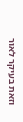וזאת בעיקר לאור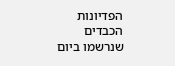הפדיונות הכבדים שנרשמו ביום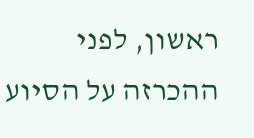ראשון, לפני ההכרזה על הסיוע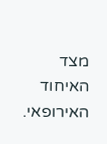מצד האיחוד האירופאי.